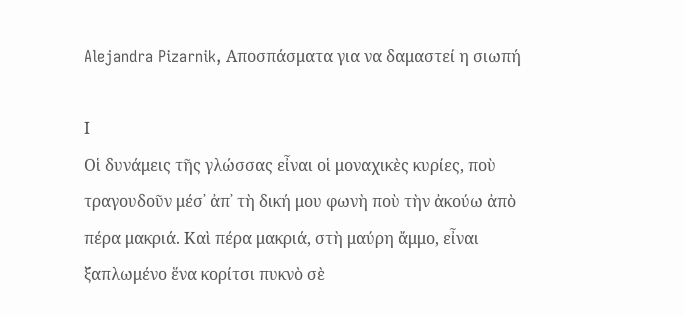Alejandra Pizarnik, Αποσπάσματα για να δαμαστεί η σιωπή

Ι
Οἱ δυνάμεις τῆς γλώσσας εἶναι οἱ μοναχικὲς κυρίες, ποὺ τραγουδοῦν μέσ᾽ ἀπ᾽ τὴ δική μου φωνὴ ποὺ τὴν ἀκούω ἀπὸ πέρα μακριά. Καὶ πέρα μακριά, στὴ μαύρη ἄμμο, εἶναι ξαπλωμένο ἕνα κορίτσι πυκνὸ σὲ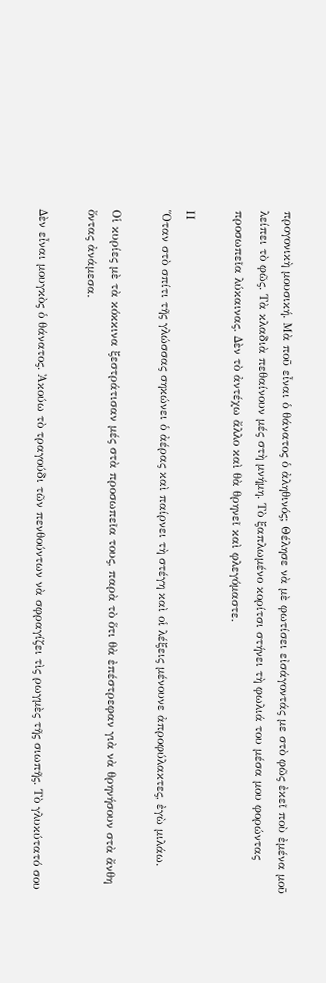προγονικὴ μουσική. Μὰ ποῦ εἶναι ὁ θάνατος ὁ ἀληθινός; Θέλησε νὰ μὲ φωτίσει εἰσάγοντάς με στὸ φῶς ἐκεῖ ποὺ ἐμένα μοῦ λείπει τὸ φῶς. Τὰ κλαδιὰ πεθαίνουν μές στὴ μνήμη. Τὸ ξαπλωμένο κορίτσι στήνει τὴ φωλιά του μέσα μου φορώντας προσωπεῖα λύκαινας. Δὲν τὸ ἀντέχω ἄλλο καὶ θὰ θρηνεῖ καὶ φλεγόμαστε.

ΙΙ
Ὅταν στὸ σπίτι τῆς γλώσσας σηκώνει ὁ ἀέρας καὶ παίρνει τὴ στέγη καὶ οἱ λέξεις μένουνε ἀπροφύλακτες, ἐγὼ μιλάω.

Οἱ κυρίες μὲ τὰ κόκκινα ξεστράτισαν μές στὰ προσωπεῖα τους, παρὰ τὸ ὅτι θὰ ἐπέστρεφαν γιὰ νὰ θρηνήσουν στὰ ἄνθη ὄντας ἀνάμεσα.

Δὲν εἶναι μουγκὸς ὁ θάνατος. Ἀκούω τὸ τραγούδι τῶν πενθούντων νὰ σφραγίζει τὶς ρωγμὲς τῆς σιωπῆς. Τὸ γλυκύτατό σου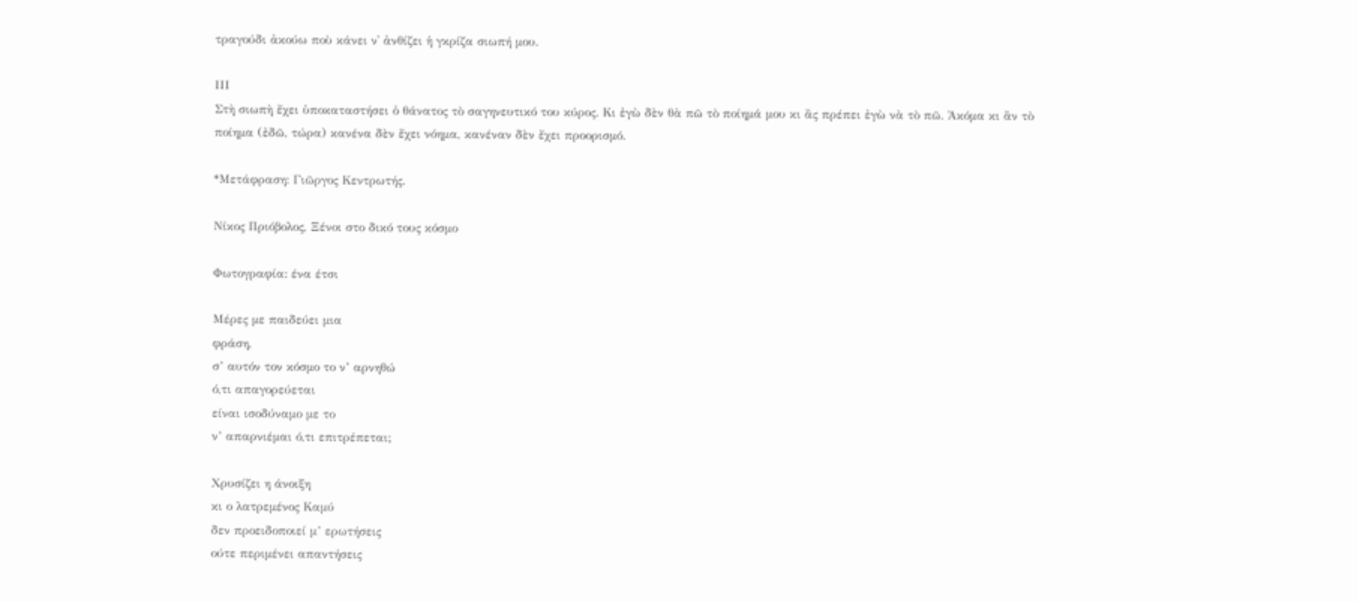τραγούδι ἀκούω ποὺ κάνει ν᾽ ἀνθίζει ἡ γκρίζα σιωπή μου.

ΙΙΙ
Στὴ σιωπὴ ἔχει ὑποκαταστήσει ὁ θάνατος τὸ σαγηνευτικό του κύρος. Κι ἐγὼ δὲν θὰ πῶ τὸ ποίημά μου κι ἂς πρέπει ἐγὼ νὰ τὸ πῶ. Ἀκόμα κι ἂν τὸ ποίημα (ἐδῶ, τώρα) κανένα δὲν ἔχει νόημα, κανέναν δὲν ἔχει προορισμό.

*Μετάφραση: Γιῶργος Κεντρωτής.

Νίκος Πριόβολος, Ξένοι στο δικό τους κόσμο

Φωτογραφία: ένα έτσι

Μέρες με παιδεύει μια
φράση,
σ’ αυτόν τον κόσμο το ν’ αρνηθώ
ό,τι απαγορεύεται
είναι ισοδύναμο με το
ν’ απαρνιέμαι ό,τι επιτρέπεται;

Χρυσίζει η άνοιξη
κι ο λατρεμένος Καμύ
δεν προειδοποιεί μ’ ερωτήσεις
ούτε περιμένει απαντήσεις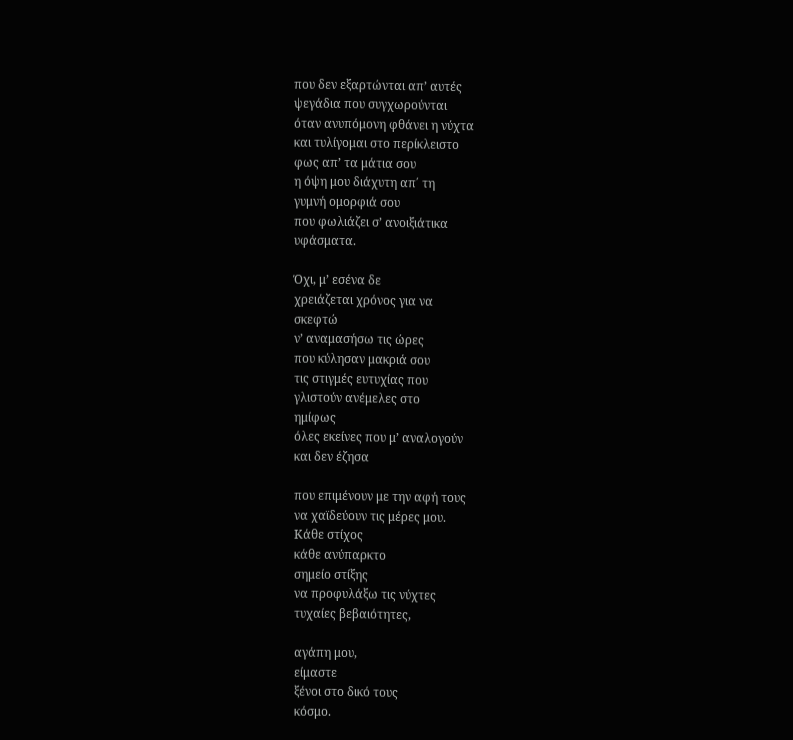που δεν εξαρτώνται απ’ αυτές
ψεγάδια που συγχωρούνται
όταν ανυπόμονη φθάνει η νύχτα
και τυλίγομαι στο περίκλειστο
φως απ’ τα μάτια σου
η όψη μου διάχυτη απ΄ τη
γυμνή ομορφιά σου
που φωλιάζει σ’ ανοιξιάτικα
υφάσματα.

Όχι, μ’ εσένα δε
χρειάζεται χρόνος για να
σκεφτώ
ν’ αναμασήσω τις ώρες
που κύλησαν μακριά σου
τις στιγμές ευτυχίας που
γλιστούν ανέμελες στο
ημίφως
όλες εκείνες που μ’ αναλογούν
και δεν έζησα

που επιμένουν με την αφή τους
να χαϊδεύουν τις μέρες μου.
Κάθε στίχος
κάθε ανύπαρκτο
σημείο στίξης
να προφυλάξω τις νύχτες
τυχαίες βεβαιότητες,

αγάπη μου,
είμαστε
ξένοι στο δικό τους
κόσμο.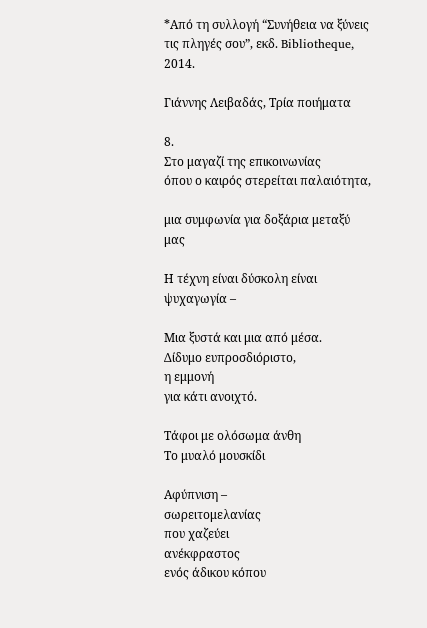*Από τη συλλογή “Συνήθεια να ξύνεις τις πληγές σου”, εκδ. Bibliotheque, 2014.

Γιάννης Λειβαδάς, Τρία ποιήματα

8.
Στο μαγαζί της επικοινωνίας
όπου ο καιρός στερείται παλαιότητα,

μια συμφωνία για δοξάρια μεταξύ μας

Η τέχνη είναι δύσκολη είναι ψυχαγωγία –

Μια ξυστά και μια από μέσα.
Δίδυμο ευπροσδιόριστο,
η εμμονή
για κάτι ανοιχτό.

Τάφοι με ολόσωμα άνθη
Το μυαλό μουσκίδι

Αφύπνιση –
σωρειτομελανίας
που χαζεύει
ανέκφραστος
ενός άδικου κόπου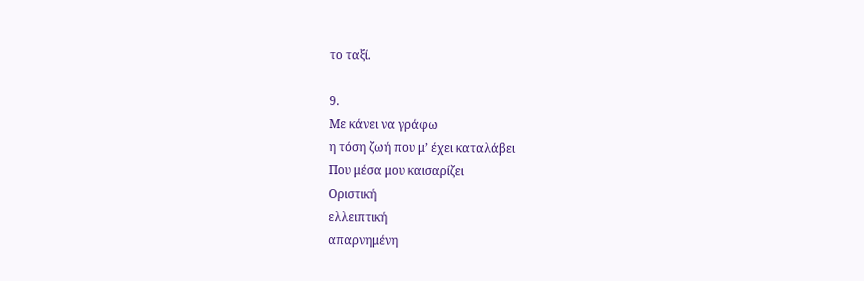το ταξί.

9.
Με κάνει να γράφω
η τόση ζωή που μ’ έχει καταλάβει
Που μέσα μου καισαρίζει
Οριστική
ελλειπτική
απαρνημένη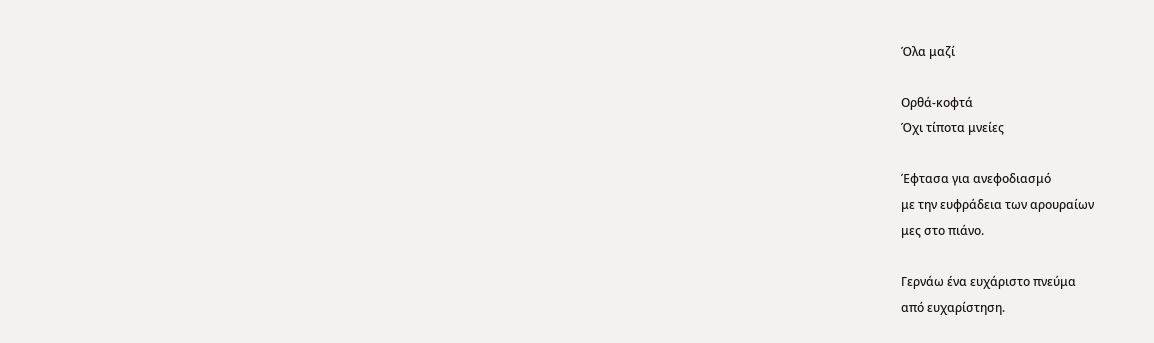Όλα μαζί

Ορθά-κοφτά
Όχι τίποτα μνείες

Έφτασα για ανεφοδιασμό
με την ευφράδεια των αρουραίων
μες στο πιάνο.

Γερνάω ένα ευχάριστο πνεύμα
από ευχαρίστηση.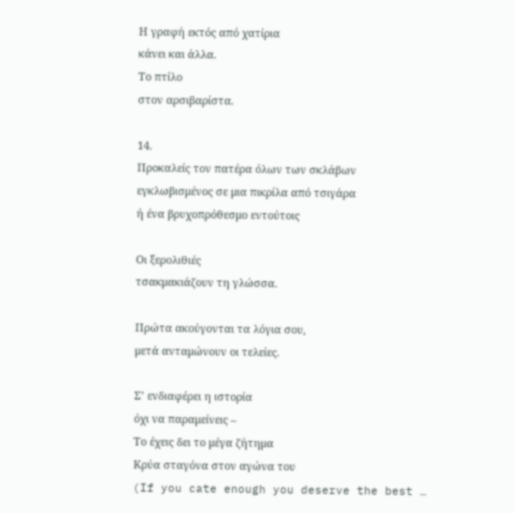Η γραφή εκτός από χατίρια
κάνει και άλλα.
Το πτίλο
στον αρσιβαρίστα.

14.
Προκαλείς τον πατέρα όλων των σκλάβων
εγκλωβισμένος σε μια πικρίλα από τσιγάρα
ή ένα βρυχοπρόθεσμο εντούτοις

Οι ξερολιθιές
τσακμακιάζουν τη γλώσσα.

Πρώτα ακούγονται τα λόγια σου,
μετά ανταμώνουν οι τελείες.

Σ’ ενδιαφέρει η ιστορία
όχι να παραμείνεις –
Το έχεις δει το μέγα ζήτημα
Κρύα σταγόνα στον αγώνα του
(If you cate enough you deserve the best …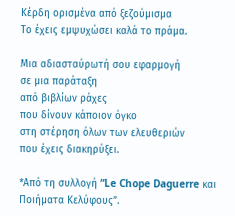Κέρδη ορισμένα από ξεζούμισμα
Το έχεις εμψυχώσει καλά το πράμα.

Μια αδιασταύρωτή σου εφαρμογή
σε μια παράταξη
από βιβλίων ράχες
που δίνουν κάποιον όγκο
στη στέρηση όλων των ελευθεριών
που έχεις διακηρύξει.

*Από τη συλλογή “Le Chope Daguerre και Ποιήματα Κελύφους”.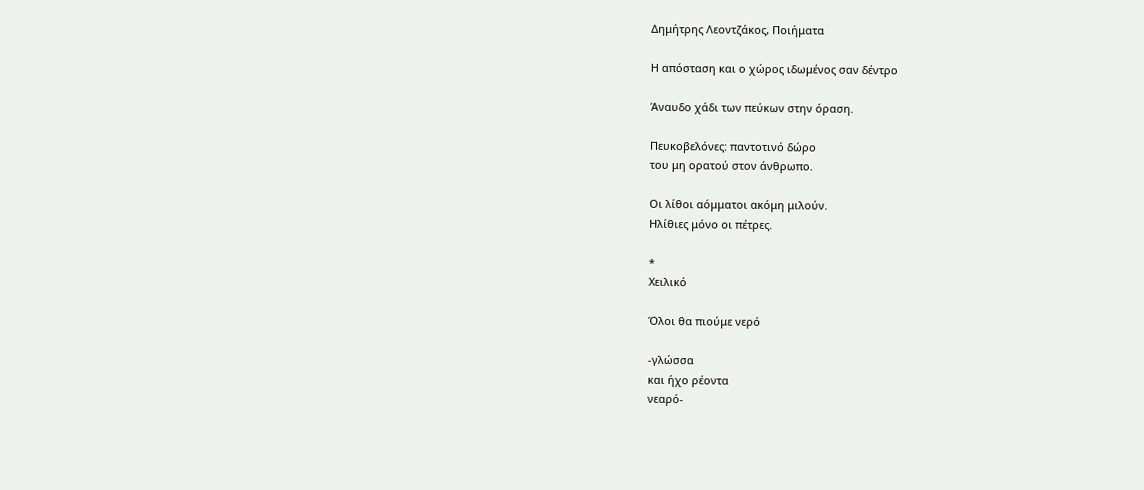Δημήτρης Λεοντζάκος, Ποιήματα

Η απόσταση και ο χώρος ιδωμένος σαν δέντρο

Άναυδο χάδι των πεύκων στην όραση.

Πευκοβελόνες: παντοτινό δώρο
του μη ορατού στον άνθρωπο.

Οι λίθοι αόμματοι ακόμη μιλούν.
Ηλίθιες μόνο οι πέτρες.

*
Χειλικό

Όλοι θα πιούμε νερό

-γλώσσα
και ήχο ρέοντα
νεαρό-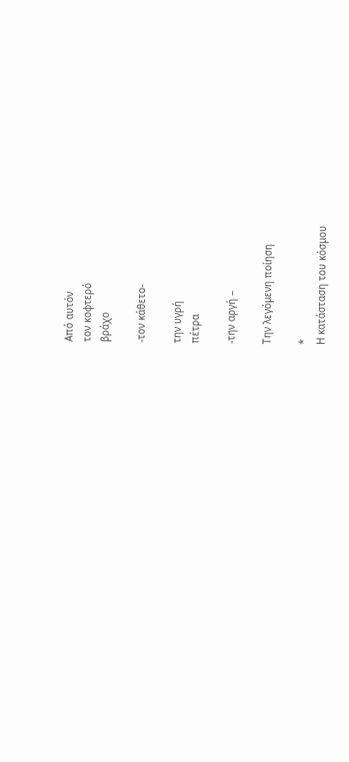Από αυτόν
τον κοφτερό
βράχο

-τον κάθετο-

την υγρή
πέτρα

-την αργή –

Την λεγόμενη ποίηση

*
Η κατάσταση του κόσμου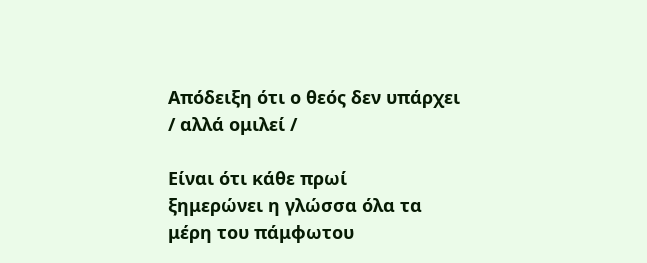Απόδειξη ότι ο θεός δεν υπάρχει
/ αλλά ομιλεί /

Είναι ότι κάθε πρωί
ξημερώνει η γλώσσα όλα τα
μέρη του πάμφωτου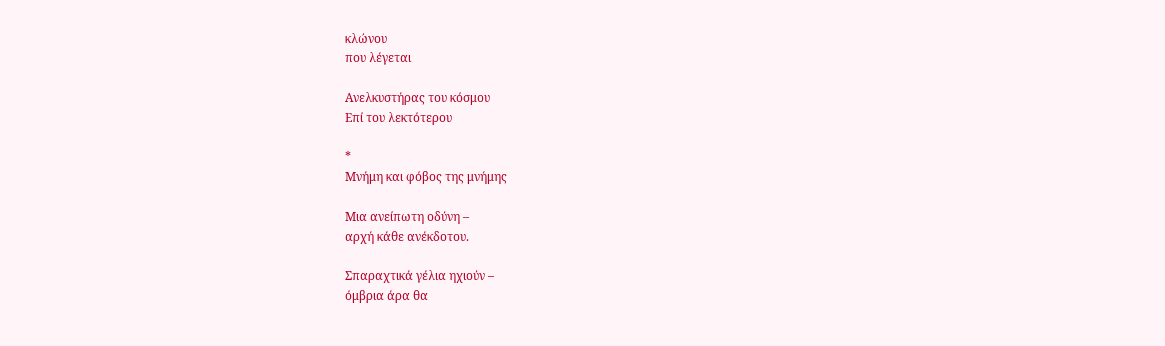κλώνου
που λέγεται

Ανελκυστήρας του κόσμου
Επί του λεκτότερου

*
Μνήμη και φόβος της μνήμης

Μια ανείπωτη οδύνη –
αρχή κάθε ανέκδοτου.

Σπαραχτικά γέλια ηχιούν –
όμβρια άρα θα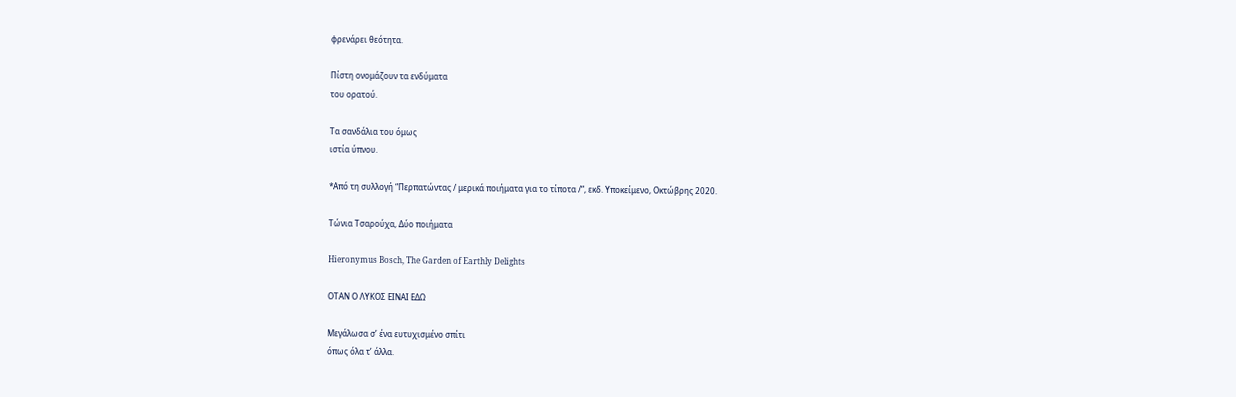φρενάρει θεότητα.

Πίστη ονομάζουν τα ενδύματα
του ορατού.

Τα σανδάλια του όμως
ιστία ύπνου.

*Από τη συλλογή “Περπατώντας / μερικά ποιήματα για το τίποτα /“, εκδ. Υποκείμενο, Οκτώβρης 2020.

Τώνια Τσαρούχα, Δύο ποιήματα

Hieronymus Bosch, The Garden of Earthly Delights

ΟΤΑΝ Ο ΛΥΚΟΣ ΕΙΝΑΙ ΕΔΩ

Μεγάλωσα σ’ ένα ευτυχισμένο σπίτι
όπως όλα τ’ άλλα.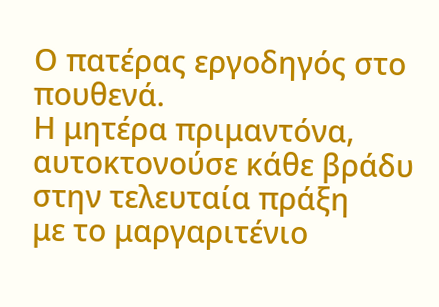Ο πατέρας εργοδηγός στο πουθενά.
Η μητέρα πριμαντόνα,
αυτοκτονούσε κάθε βράδυ
στην τελευταία πράξη
με το μαργαριτένιο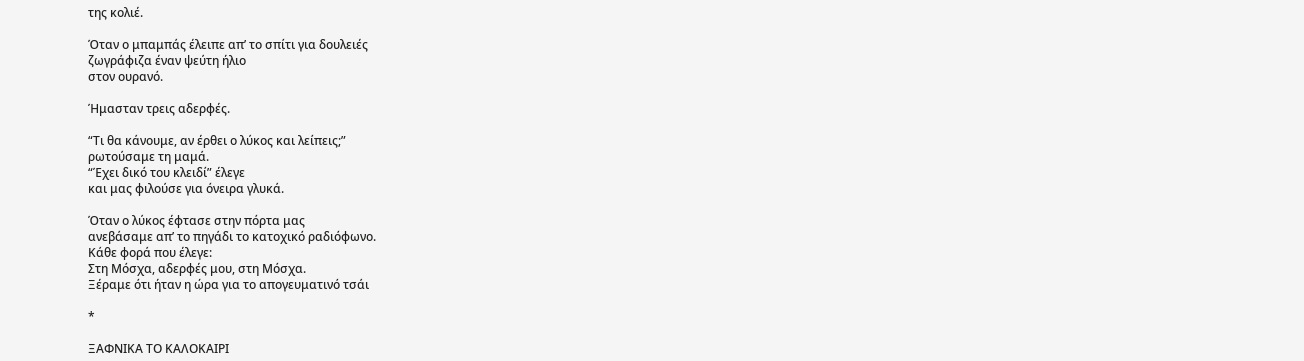της κολιέ.

Όταν ο μπαμπάς έλειπε απ’ το σπίτι για δουλειές
ζωγράφιζα έναν ψεύτη ήλιο
στον ουρανό.

Ήμασταν τρεις αδερφές.

“Τι θα κάνουμε, αν έρθει ο λύκος και λείπεις;”
ρωτούσαμε τη μαμά.
“Έχει δικό του κλειδί” έλεγε
και μας φιλούσε για όνειρα γλυκά.

Όταν ο λύκος έφτασε στην πόρτα μας
ανεβάσαμε απ’ το πηγάδι το κατοχικό ραδιόφωνο.
Κάθε φορά που έλεγε:
Στη Μόσχα, αδερφές μου, στη Μόσχα.
Ξέραμε ότι ήταν η ώρα για το απογευματινό τσάι

*

ΞΑΦΝΙΚΑ ΤΟ ΚΑΛΟΚΑΙΡΙ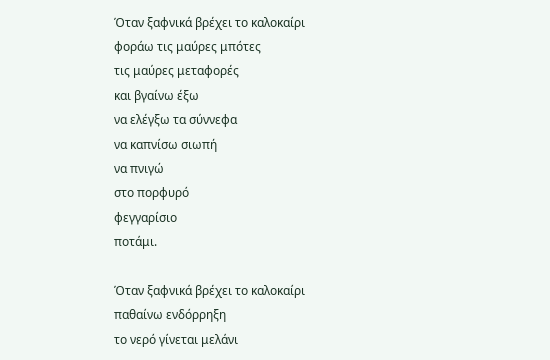Όταν ξαφνικά βρέχει το καλοκαίρι
φοράω τις μαύρες μπότες
τις μαύρες μεταφορές
και βγαίνω έξω
να ελέγξω τα σύννεφα
να καπνίσω σιωπή
να πνιγώ
στο πορφυρό
φεγγαρίσιο
ποτάμι.

Όταν ξαφνικά βρέχει το καλοκαίρι
παθαίνω ενδόρρηξη
το νερό γίνεται μελάνι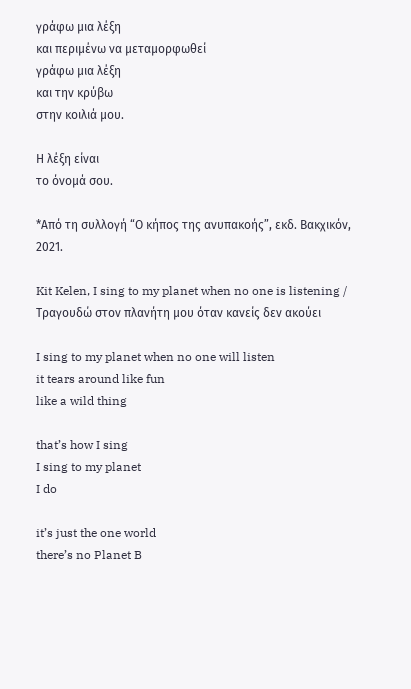γράφω μια λέξη
και περιμένω να μεταμορφωθεί
γράφω μια λέξη
και την κρύβω
στην κοιλιά μου.

Η λέξη είναι
το όνομά σου.

*Από τη συλλογή “Ο κήπος της ανυπακοής”, εκδ. Βακχικόν, 2021.

Kit Kelen, I sing to my planet when no one is listening / Τραγουδώ στον πλανήτη μου όταν κανείς δεν ακούει

I sing to my planet when no one will listen
it tears around like fun
like a wild thing

that’s how I sing
I sing to my planet
I do

it’s just the one world
there’s no Planet B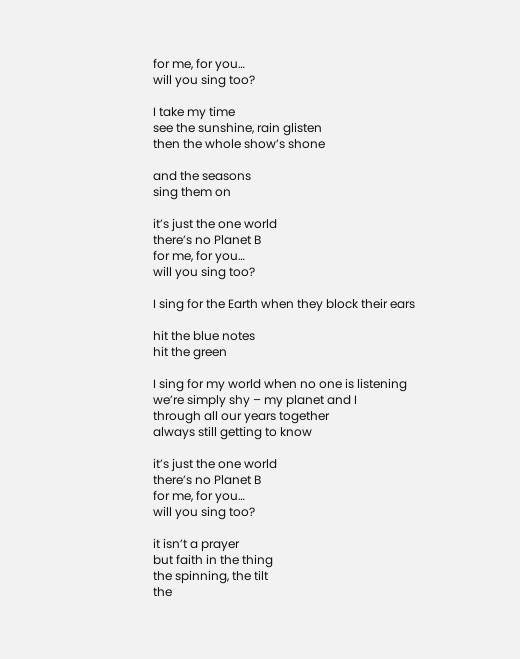for me, for you…
will you sing too?

I take my time
see the sunshine, rain glisten
then the whole show’s shone

and the seasons
sing them on

it’s just the one world
there’s no Planet B
for me, for you…
will you sing too?

I sing for the Earth when they block their ears

hit the blue notes
hit the green

I sing for my world when no one is listening
we’re simply shy – my planet and I
through all our years together
always still getting to know

it’s just the one world
there’s no Planet B
for me, for you…
will you sing too?

it isn’t a prayer
but faith in the thing
the spinning, the tilt
the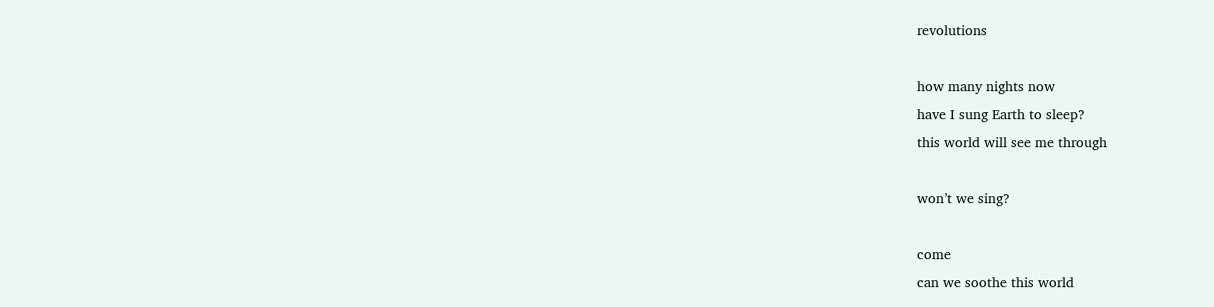revolutions

how many nights now
have I sung Earth to sleep?
this world will see me through

won’t we sing?

come
can we soothe this world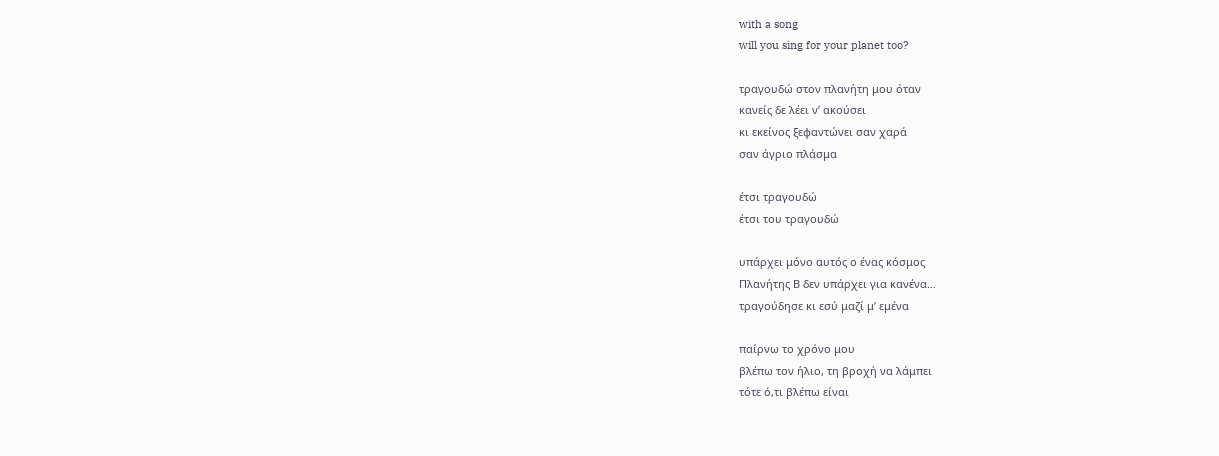with a song
will you sing for your planet too?

τραγουδώ στον πλανήτη μου όταν
κανείς δε λέει ν’ ακούσει
κι εκείνος ξεφαντώνει σαν χαρά
σαν άγριο πλάσμα

έτσι τραγουδώ
έτσι του τραγουδώ

υπάρχει μόνο αυτός ο ένας κόσμος
Πλανήτης Β δεν υπάρχει για κανένα…
τραγούδησε κι εσύ μαζί μ’ εμένα

παίρνω το χρόνο μου
βλέπω τον ήλιο, τη βροχή να λάμπει
τότε ό,τι βλέπω είναι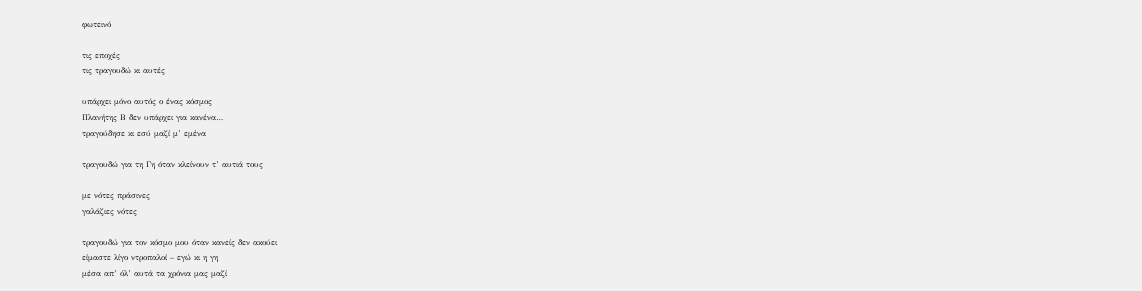φωτεινό

τις εποχές
τις τραγουδώ κι αυτές

υπάρχει μόνο αυτός ο ένας κόσμος
Πλανήτης Β δεν υπάρχει για κανένα…
τραγούδησε κι εσύ μαζί μ’ εμένα

τραγουδώ για τη Γη όταν κλείνουν τ’ αυτιά τους

με νότες πράσινες
γαλάζιες νότες

τραγουδώ για τον κόσμο μου όταν κανείς δεν ακούει
είμαστε λίγο ντροπαλοί – εγώ κι η γη
μέσα απ’ όλ’ αυτά τα χρόνια μας μαζί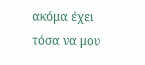ακόμα έχει τόσα να μου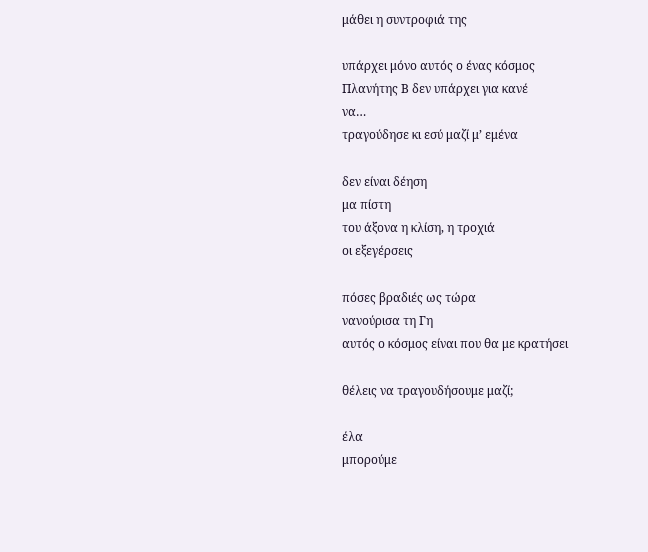μάθει η συντροφιά της

υπάρχει μόνο αυτός ο ένας κόσμος
Πλανήτης Β δεν υπάρχει για κανέ
να…
τραγούδησε κι εσύ μαζί μ’ εμένα

δεν είναι δέηση
μα πίστη
του άξονα η κλίση, η τροχιά
οι εξεγέρσεις

πόσες βραδιές ως τώρα
νανούρισα τη Γη
αυτός ο κόσμος είναι που θα με κρατήσει

θέλεις να τραγουδήσουμε μαζί;

έλα
μπορούμε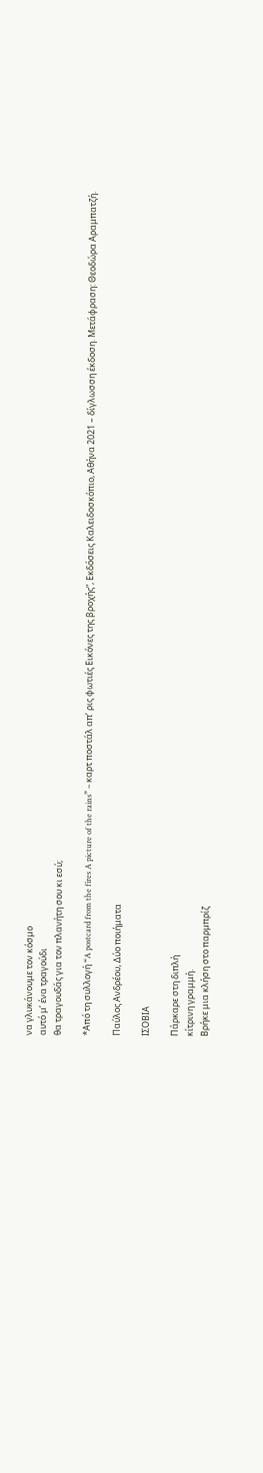να γλυκάνουμε τον κόσμο
αυτό μ’ ένα τραγούδι
θα τραγουδάς για τον πλανήτη σου κι εσύ;

*Από τη συλλογή “A postcard from the fires A picture of the rains” – καρτ ποστάλ απ’ ρις φωτιές Εικόνες της βροχής”, Εκδόσεις Καλειδοσκόπιο, Αθήνα 2021 – δίγλωσση έκδοση. Μετάφραση: Θεοδώρα Αραμπατζή.

Παύλος Ανδρέου, Δύο ποιήματα

ΙΣΟΒΙΑ

Πάρκαρε στη διπλή
κίτρινη γραμμή.
Βρήκε μια κλήση στο παρμπρίζ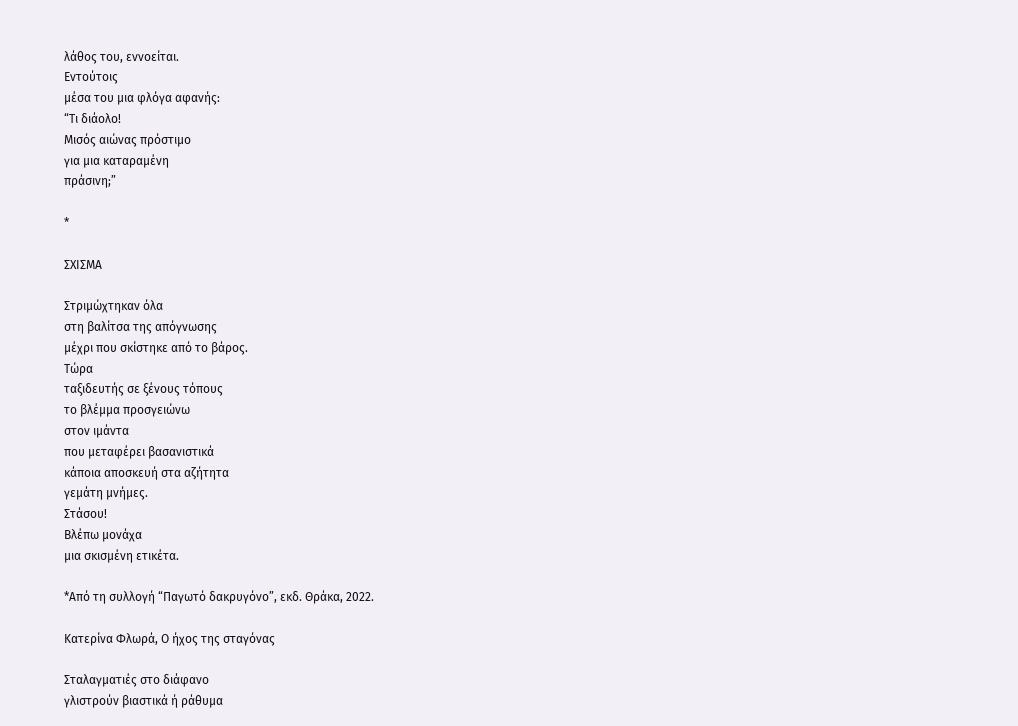λάθος του, εννοείται.
Εντούτοις
μέσα του μια φλόγα αφανής:
“Τι διάολο!
Μισός αιώνας πρόστιμο
για μια καταραμένη
πράσινη;”

*

ΣΧΙΣΜΑ

Στριμώχτηκαν όλα
στη βαλίτσα της απόγνωσης
μέχρι που σκίστηκε από το βάρος.
Τώρα
ταξιδευτής σε ξένους τόπους
το βλέμμα προσγειώνω
στον ιμάντα
που μεταφέρει βασανιστικά
κάποια αποσκευή στα αζήτητα
γεμάτη μνήμες.
Στάσου!
Βλέπω μονάχα
μια σκισμένη ετικέτα.

*Από τη συλλογή “Παγωτό δακρυγόνο”, εκδ. Θράκα, 2022.

Κατερίνα Φλωρά, Ο ήχος της σταγόνας

Σταλαγματιές στο διάφανο
γλιστρούν βιαστικά ή ράθυμα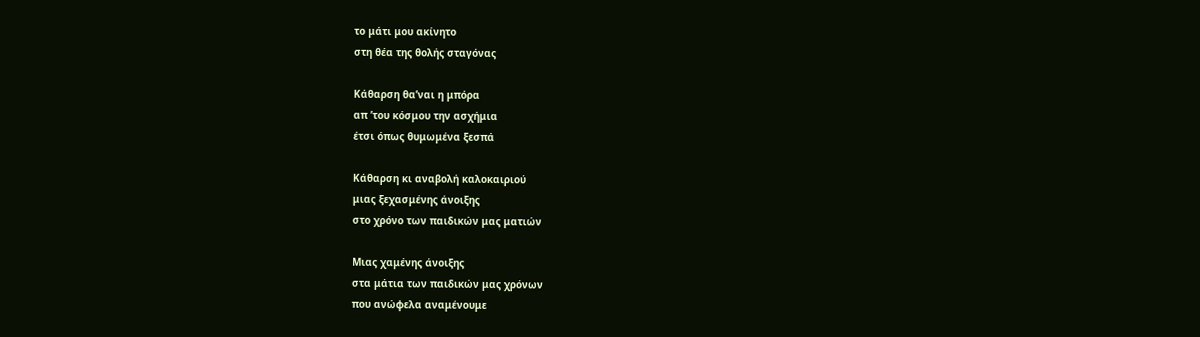το μάτι μου ακίνητο
στη θέα της θολής σταγόνας

Κάθαρση θα’ναι η μπόρα
απ ’του κόσμου την ασχήμια
έτσι όπως θυμωμένα ξεσπά

Κάθαρση κι αναβολή καλοκαιριού
μιας ξεχασμένης άνοιξης
στο χρόνο των παιδικών μας ματιών

Μιας χαμένης άνοιξης
στα μάτια των παιδικών μας χρόνων
που ανώφελα αναμένουμε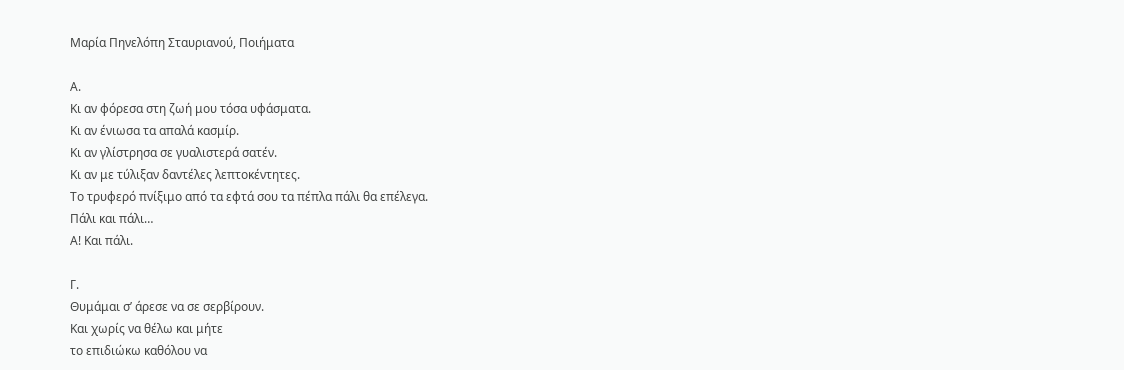Μαρία Πηνελόπη Σταυριανού, Ποιήματα

Α.
Κι αν φόρεσα στη ζωή μου τόσα υφάσματα.
Κι αν ένιωσα τα απαλά κασμίρ.
Κι αν γλίστρησα σε γυαλιστερά σατέν.
Κι αν με τύλιξαν δαντέλες λεπτοκέντητες.
Το τρυφερό πνίξιμο από τα εφτά σου τα πέπλα πάλι θα επέλεγα.
Πάλι και πάλι…
Α! Και πάλι.

Γ.
Θυμάμαι σ’ άρεσε να σε σερβίρουν.
Και χωρίς να θέλω και μήτε
το επιδιώκω καθόλου να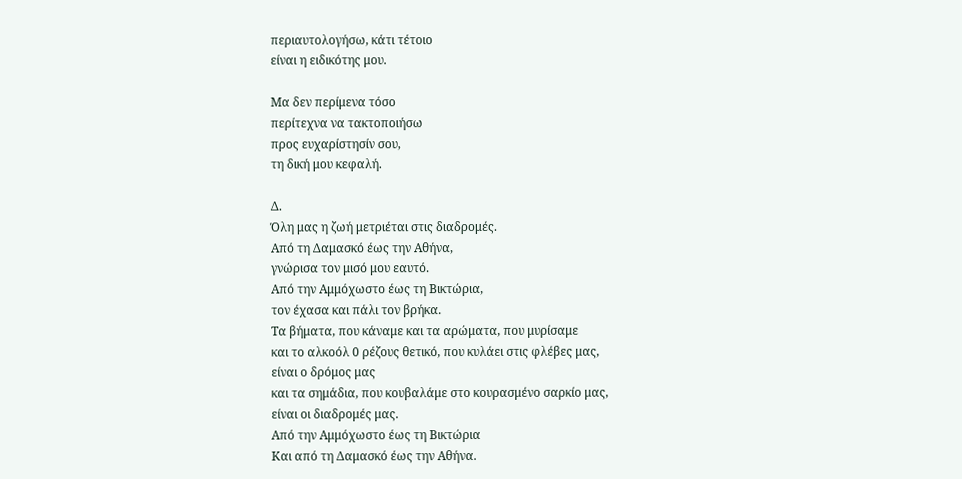περιαυτολογήσω, κάτι τέτοιο
είναι η ειδικότης μου.

Μα δεν περίμενα τόσο
περίτεχνα να τακτοποιήσω
προς ευχαρίστησίν σου,
τη δική μου κεφαλή.

Δ.
Όλη μας η ζωή μετριέται στις διαδρομές.
Από τη Δαμασκό έως την Αθήνα,
γνώρισα τον μισό μου εαυτό.
Από την Αμμόχωστο έως τη Βικτώρια,
τον έχασα και πάλι τον βρήκα.
Τα βήματα, που κάναμε και τα αρώματα, που μυρίσαμε
και το αλκοόλ 0 ρέζους θετικό, που κυλάει στις φλέβες μας,
είναι ο δρόμος μας
και τα σημάδια, που κουβαλάμε στο κουρασμένο σαρκίο μας,
είναι οι διαδρομές μας.
Από την Αμμόχωστο έως τη Βικτώρια
Και από τη Δαμασκό έως την Αθήνα.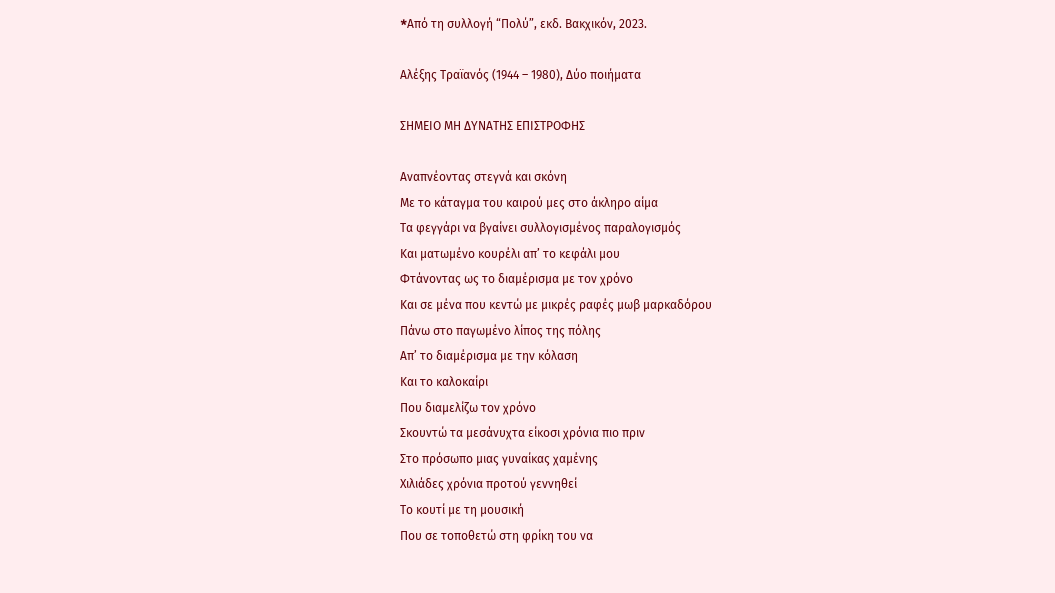*Aπό τη συλλογή “Πολύ”, εκδ. Βακχικόν, 2023.

Αλέξης Τραϊανός (1944 – 1980), Δύο ποιήματα

ΣΗΜΕΙΟ ΜΗ ΔΥΝΑΤΗΣ ΕΠΙΣΤΡΟΦΗΣ

Αναπνέοντας στεγνά και σκόνη
Με το κάταγμα του καιρού μες στο άκληρο αίμα
Τα φεγγάρι να βγαίνει συλλογισμένος παραλογισμός
Και ματωμένο κουρέλι απ’ το κεφάλι μου
Φτάνοντας ως το διαμέρισμα με τον χρόνο
Και σε μένα που κεντώ με μικρές ραφές μωβ μαρκαδόρου
Πάνω στο παγωμένο λίπος της πόλης
Απ’ το διαμέρισμα με την κόλαση
Και το καλοκαίρι
Που διαμελίζω τον χρόνο
Σκουντώ τα μεσάνυχτα είκοσι χρόνια πιο πριν
Στο πρόσωπο μιας γυναίκας χαμένης
Χιλιάδες χρόνια προτού γεννηθεί
Το κουτί με τη μουσική
Που σε τοποθετώ στη φρίκη του να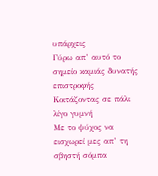υπάρχεις
Γύρω απ’ αυτό το σημείο καμιάς δυνατής επιστροφής
Kοιτάζοντας σε πάλι λίγο γυμνή
Με το ψύχος να εισχωρεί μες απ’ τη σβηστή σόμπα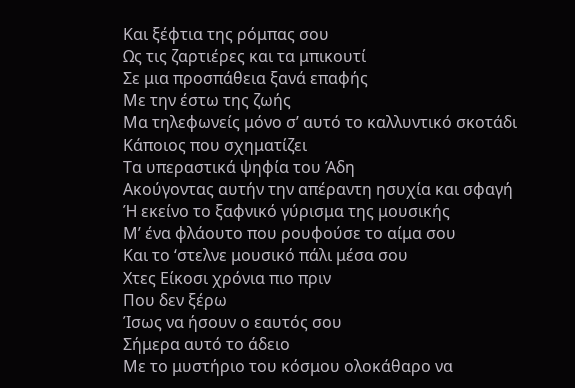Και ξέφτια της ρόμπας σου
Ως τις ζαρτιέρες και τα μπικουτί
Σε μια προσπάθεια ξανά επαφής
Με την έστω της ζωής
Μα τηλεφωνείς μόνο σ’ αυτό το καλλυντικό σκοτάδι
Kάποιος που σχηματίζει
Τα υπεραστικά ψηφία του Άδη
Ακούγοντας αυτήν την απέραντη ησυχία και σφαγή
Ή εκείνο το ξαφνικό γύρισμα της μουσικής
Μ’ ένα φλάουτο που ρουφούσε το αίμα σου
Και το ‘στελνε μουσικό πάλι μέσα σου
Χτες Είκοσι χρόνια πιο πριν
Που δεν ξέρω
Ίσως να ήσουν ο εαυτός σου
Σήμερα αυτό το άδειο
Με το μυστήριο του κόσμου ολοκάθαρο να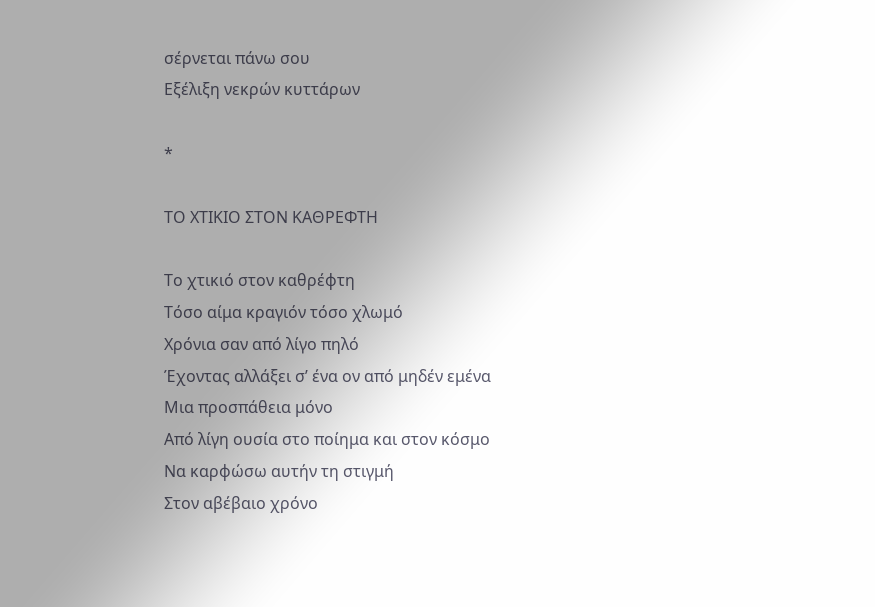σέρνεται πάνω σου
Εξέλιξη νεκρών κυττάρων

*

ΤΟ ΧΤΙΚΙΟ ΣΤΟΝ ΚΑΘΡΕΦΤΗ

Το χτικιό στον καθρέφτη
Τόσο αίμα κραγιόν τόσο χλωμό
Χρόνια σαν από λίγο πηλό
Έχοντας αλλάξει σ’ ένα ον από μηδέν εμένα
Μια προσπάθεια μόνο
Από λίγη ουσία στο ποίημα και στον κόσμο
Να καρφώσω αυτήν τη στιγμή
Στον αβέβαιο χρόνο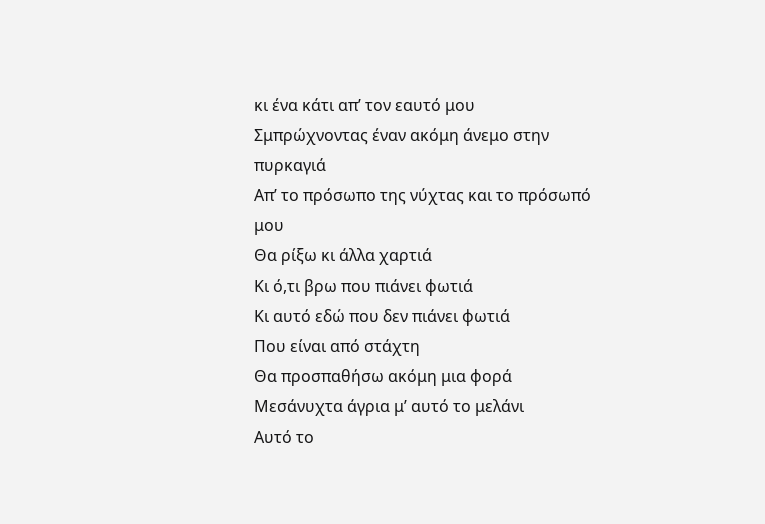κι ένα κάτι απ’ τον εαυτό μου
Σμπρώχνοντας έναν ακόμη άνεμο στην πυρκαγιά
Απ’ το πρόσωπο της νύχτας και το πρόσωπό μου
Θα ρίξω κι άλλα χαρτιά
Κι ό,τι βρω που πιάνει φωτιά
Κι αυτό εδώ που δεν πιάνει φωτιά
Που είναι από στάχτη
Θα προσπαθήσω ακόμη μια φορά
Μεσάνυχτα άγρια μ’ αυτό το μελάνι
Αυτό το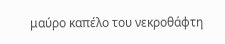μαύρο καπέλο του νεκροθάφτη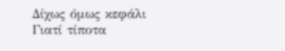Δίχως όμως κεφάλι
Γιατί τίποτα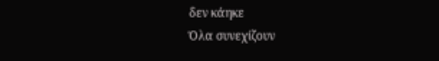δεν κάηκε
Όλα συνεχίζουν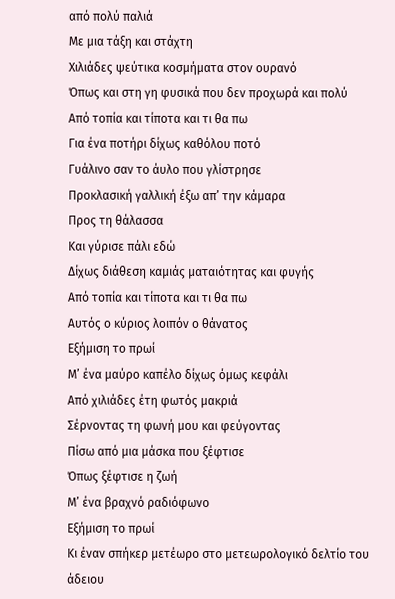από πολύ παλιά
Με μια τάξη και στάχτη
Χιλιάδες ψεύτικα κοσμήματα στον ουρανό
Όπως και στη γη φυσικά που δεν προχωρά και πολύ
Από τοπία και τίποτα και τι θα πω
Για ένα ποτήρι δίχως καθόλου ποτό
Γυάλινο σαν το άυλο που γλίστρησε
Προκλασική γαλλική έξω απ’ την κάμαρα
Προς τη θάλασσα
Και γύρισε πάλι εδώ
Δίχως διάθεση καμιάς ματαιότητας και φυγής
Από τοπία και τίποτα και τι θα πω
Αυτός ο κύριος λοιπόν ο θάνατος
Εξήμιση το πρωί
Μ’ ένα μαύρο καπέλο δίχως όμως κεφάλι
Από χιλιάδες έτη φωτός μακριά
Σέρνοντας τη φωνή μου και φεύγοντας
Πίσω από μια μάσκα που ξέφτισε
Όπως ξέφτισε η ζωή
Μ’ ένα βραχνό ραδιόφωνο
Εξήμιση το πρωί
Κι έναν σπήκερ μετέωρο στο μετεωρολογικό δελτίο του άδειου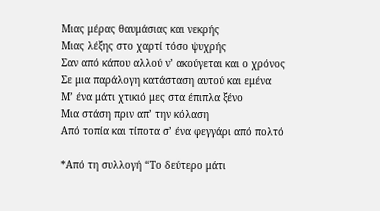Μιας μέρας θαυμάσιας και νεκρής
Μιας λέξης στο χαρτί τόσο ψυχρής
Σαν από κάπου αλλού ν’ ακούγεται και ο χρόνος
Σε μια παράλογη κατάσταση αυτού και εμένα
Μ’ ένα μάτι χτικιό μες στα έπιπλα ξένο
Μια στάση πριν απ’ την κόλαση
Από τοπία και τίποτα σ’ ένα φεγγάρι από πολτό

*Από τη συλλογή “Το δεύτερο μάτι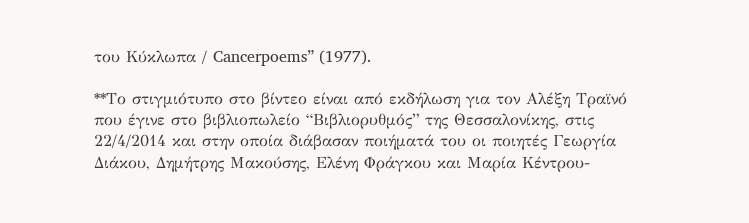του Κύκλωπα / Cancerpoems” (1977).

**Το στιγμιότυπο στο βίντεο είναι από εκδήλωση για τον Αλέξη Τραϊνό που έγινε στο βιβλιοπωλείο “Βιβλιορυθμός” της Θεσσαλονίκης, στις 22/4/2014 και στην οποία διάβασαν ποιήματά του οι ποιητές Γεωργία Διάκου, Δημήτρης Μακούσης, Ελένη Φράγκου και Μαρία Κέντρου-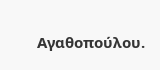Αγαθοπούλου.